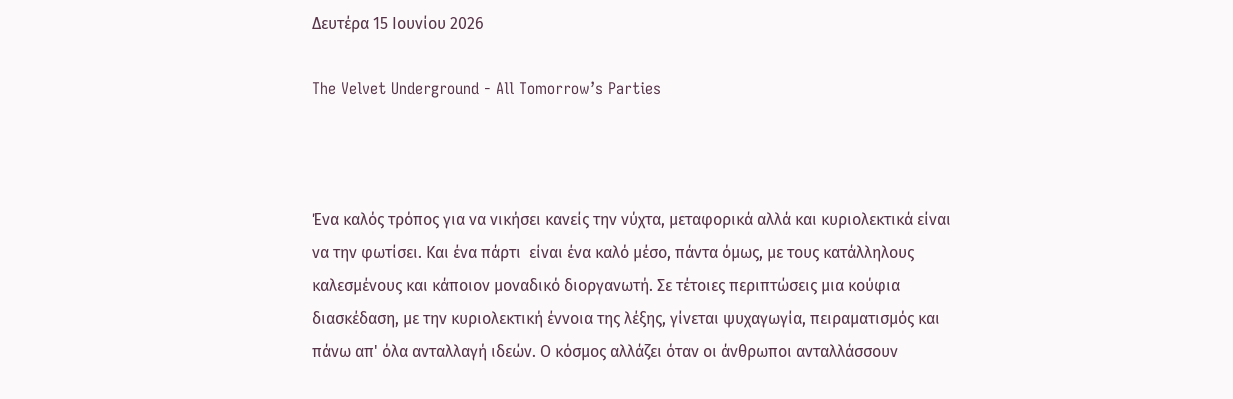Δευτέρα 15 Ιουνίου 2026

The Velvet Underground - All Tomorrow’s Parties



Ένα καλός τρόπος για να νικήσει κανείς την νύχτα, μεταφορικά αλλά και κυριολεκτικά είναι να την φωτίσει. Και ένα πάρτι  είναι ένα καλό μέσο, πάντα όμως, με τους κατάλληλους καλεσμένους και κάποιον μοναδικό διοργανωτή. Σε τέτοιες περιπτώσεις μια κούφια διασκέδαση, με την κυριολεκτική έννοια της λέξης, γίνεται ψυχαγωγία, πειραματισμός και πάνω απ' όλα ανταλλαγή ιδεών. Ο κόσμος αλλάζει όταν οι άνθρωποι ανταλλάσσουν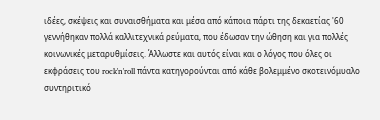ιδέες, σκέψεις και συναισθήματα και μέσα από κάποια πάρτι της δεκαετίας '60 γεννήθηκαν πολλά καλλιτεχνικά ρεύματα, που έδωσαν την ώθηση και για πολλές κοινωνικές μεταρυθμίσεις. Άλλωστε και αυτός είναι και ο λόγος που όλες οι εκφράσεις του rock'n'roll πάντα κατηγορούνται από κάθε βολεμμένο σκοτεινόμυαλο συντηριτικό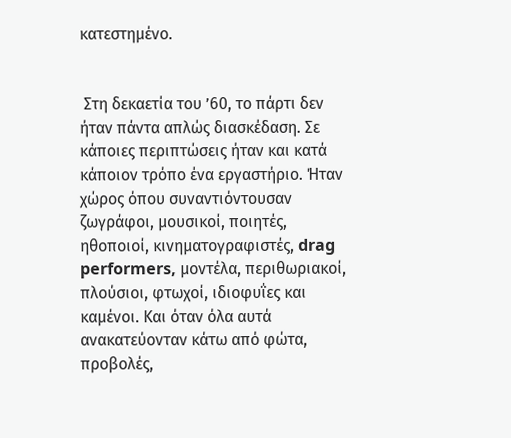κατεστημένο.


 Στη δεκαετία του ’60, το πάρτι δεν ήταν πάντα απλώς διασκέδαση. Σε κάποιες περιπτώσεις ήταν και κατά κάποιον τρόπο ένα εργαστήριο. Ήταν χώρος όπου συναντιόντουσαν ζωγράφοι, μουσικοί, ποιητές, ηθοποιοί, κινηματογραφιστές, drag performers, μοντέλα, περιθωριακοί, πλούσιοι, φτωχοί, ιδιοφυΐες και καμένοι. Και όταν όλα αυτά ανακατεύονταν κάτω από φώτα, προβολές,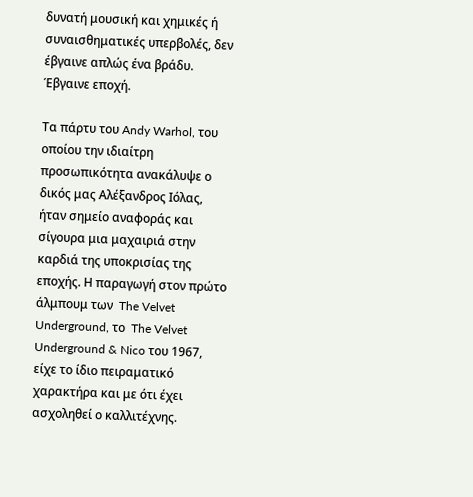δυνατή μουσική και χημικές ή συναισθηματικές υπερβολές, δεν έβγαινε απλώς ένα βράδυ. Έβγαινε εποχή.

Τα πάρτυ του Andy Warhol, του οποίου την ιδιαίτρη προσωπικότητα ανακάλυψε ο δικός μας Αλέξανδρος Ιόλας, ήταν σημείο αναφοράς και σίγουρα μια μαχαιριά στην καρδιά της υποκρισίας της εποχής. Η παραγωγή στον πρώτο άλμπουμ των  The Velvet Underground, το  The Velvet Underground & Nico του 1967, είχε το ίδιο πειραματικό χαρακτήρα και με ότι έχει ασχοληθεί ο καλλιτέχνης.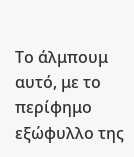Το άλμπουμ αυτό, με το περίφημο εξώφυλλο της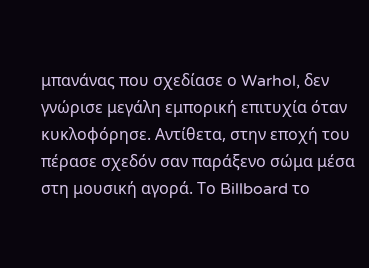μπανάνας που σχεδίασε ο Warhol, δεν γνώρισε μεγάλη εμπορική επιτυχία όταν κυκλοφόρησε. Αντίθετα, στην εποχή του πέρασε σχεδόν σαν παράξενο σώμα μέσα στη μουσική αγορά. Το Billboard το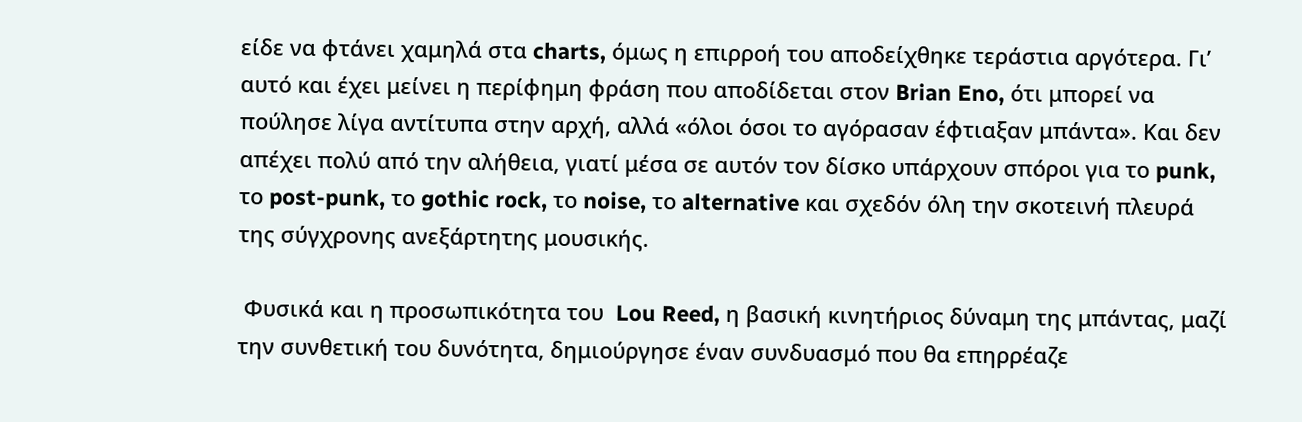είδε να φτάνει χαμηλά στα charts, όμως η επιρροή του αποδείχθηκε τεράστια αργότερα. Γι’ αυτό και έχει μείνει η περίφημη φράση που αποδίδεται στον Brian Eno, ότι μπορεί να πούλησε λίγα αντίτυπα στην αρχή, αλλά «όλοι όσοι το αγόρασαν έφτιαξαν μπάντα». Και δεν απέχει πολύ από την αλήθεια, γιατί μέσα σε αυτόν τον δίσκο υπάρχουν σπόροι για το punk, το post-punk, το gothic rock, το noise, το alternative και σχεδόν όλη την σκοτεινή πλευρά της σύγχρονης ανεξάρτητης μουσικής.

 Φυσικά και η προσωπικότητα του  Lou Reed, η βασική κινητήριος δύναμη της μπάντας, μαζί την συνθετική του δυνότητα, δημιούργησε έναν συνδυασμό που θα επηρρέαζε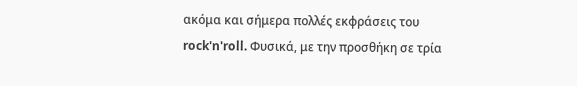ακόμα και σήμερα πολλές εκφράσεις του rock'n'roll. Φυσικά, με την προσθήκη σε τρία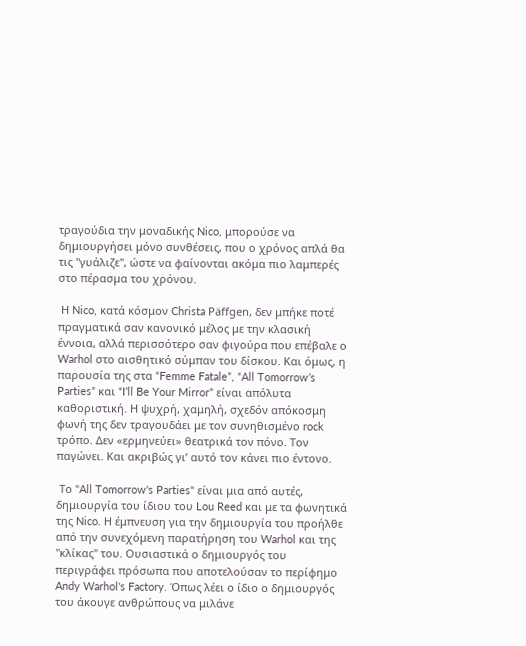τραγούδια την μοναδικής Nico, μπορούσε να δημιουργήσει μόνο συνθέσεις, που ο χρόνος απλά θα τις "γυάλιζε", ώστε να φαίνονται ακόμα πιο λαμπερές στο πέρασμα του χρόνου.

 Η Nico, κατά κόσμον Christa Päffgen, δεν μπήκε ποτέ πραγματικά σαν κανονικό μέλος με την κλασική έννοια, αλλά περισσότερο σαν φιγούρα που επέβαλε ο Warhol στο αισθητικό σύμπαν του δίσκου. Και όμως, η παρουσία της στα “Femme Fatale”, “All Tomorrow’s Parties” και “I’ll Be Your Mirror” είναι απόλυτα καθοριστική. Η ψυχρή, χαμηλή, σχεδόν απόκοσμη φωνή της δεν τραγουδάει με τον συνηθισμένο rock τρόπο. Δεν «ερμηνεύει» θεατρικά τον πόνο. Τον παγώνει. Και ακριβώς γι’ αυτό τον κάνει πιο έντονο.

 Το "All Tomorrow's Parties" είναι μια από αυτές, δημιουργία του ίδιου του Lou Reed και με τα φωνητικά της Nico. Η έμπνευση για την δημιουργία του προήλθε από την συνεχόμενη παρατήρηση του Warhol και της "κλίκας" του. Ουσιαστικά ο δημιουργός του περιγράφει πρόσωπα που αποτελούσαν το περίφημο  Andy Warhol's Factory. Όπως λέει ο ίδιο ο δημιουργός του άκουγε ανθρώπους να μιλάνε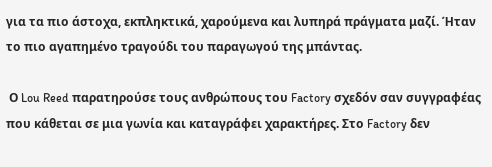για τα πιο άστοχα, εκπληκτικά, χαρούμενα και λυπηρά πράγματα μαζί. Ήταν το πιο αγαπημένο τραγούδι του παραγωγού της μπάντας.

 Ο Lou Reed παρατηρούσε τους ανθρώπους του Factory σχεδόν σαν συγγραφέας που κάθεται σε μια γωνία και καταγράφει χαρακτήρες. Στο Factory δεν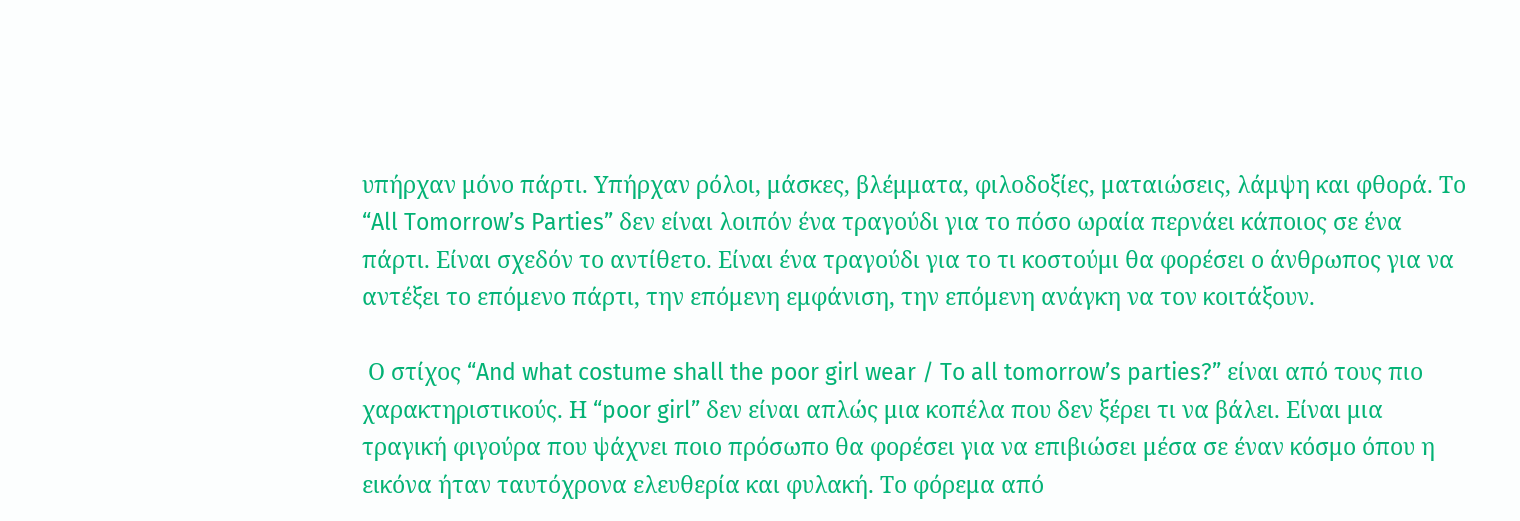υπήρχαν μόνο πάρτι. Υπήρχαν ρόλοι, μάσκες, βλέμματα, φιλοδοξίες, ματαιώσεις, λάμψη και φθορά. Το “All Tomorrow’s Parties” δεν είναι λοιπόν ένα τραγούδι για το πόσο ωραία περνάει κάποιος σε ένα πάρτι. Είναι σχεδόν το αντίθετο. Είναι ένα τραγούδι για το τι κοστούμι θα φορέσει ο άνθρωπος για να αντέξει το επόμενο πάρτι, την επόμενη εμφάνιση, την επόμενη ανάγκη να τον κοιτάξουν.

 Ο στίχος “And what costume shall the poor girl wear / To all tomorrow’s parties?” είναι από τους πιο χαρακτηριστικούς. Η “poor girl” δεν είναι απλώς μια κοπέλα που δεν ξέρει τι να βάλει. Είναι μια τραγική φιγούρα που ψάχνει ποιο πρόσωπο θα φορέσει για να επιβιώσει μέσα σε έναν κόσμο όπου η εικόνα ήταν ταυτόχρονα ελευθερία και φυλακή. Το φόρεμα από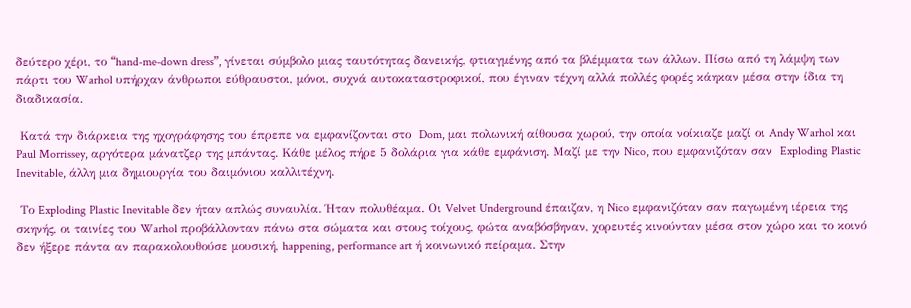δεύτερο χέρι, το “hand-me-down dress”, γίνεται σύμβολο μιας ταυτότητας δανεικής, φτιαγμένης από τα βλέμματα των άλλων. Πίσω από τη λάμψη των πάρτι του Warhol υπήρχαν άνθρωποι εύθραυστοι, μόνοι, συχνά αυτοκαταστροφικοί, που έγιναν τέχνη αλλά πολλές φορές κάηκαν μέσα στην ίδια τη διαδικασία.

 Κατά την διάρκεια της ηχογράφησης του έπρεπε να εμφανίζονται στο  Dom, μαι πολωνική αίθουσα χωρού, την οποία νοίκιαζε μαζί οι Andy Warhol και Paul Morrissey, αργότερα μάνατζερ της μπάντας. Κάθε μέλος πήρε 5 δολάρια για κάθε εμφάνιση. Μαζί με την Nico, που εμφανιζόταν σαν  Exploding Plastic Inevitable, άλλη μια δημιουργία του δαιμόνιου καλλιτέχνη.

 Το Exploding Plastic Inevitable δεν ήταν απλώς συναυλία. Ήταν πολυθέαμα. Οι Velvet Underground έπαιζαν, η Nico εμφανιζόταν σαν παγωμένη ιέρεια της σκηνής, οι ταινίες του Warhol προβάλλονταν πάνω στα σώματα και στους τοίχους, φώτα αναβόσβηναν, χορευτές κινούνταν μέσα στον χώρο και το κοινό δεν ήξερε πάντα αν παρακολουθούσε μουσική, happening, performance art ή κοινωνικό πείραμα. Στην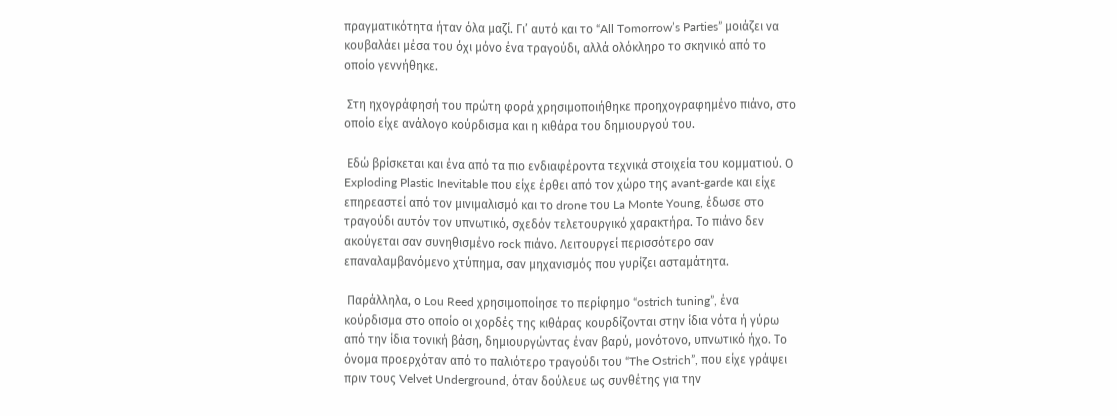πραγματικότητα ήταν όλα μαζί. Γι’ αυτό και το “All Tomorrow’s Parties” μοιάζει να κουβαλάει μέσα του όχι μόνο ένα τραγούδι, αλλά ολόκληρο το σκηνικό από το οποίο γεννήθηκε.

 Στη ηχογράφησή του πρώτη φορά χρησιμοποιήθηκε προηχογραφημένο πιάνο, στο οποίο είχε ανάλογο κούρδισμα και η κιθάρα του δημιουργού του.

 Εδώ βρίσκεται και ένα από τα πιο ενδιαφέροντα τεχνικά στοιχεία του κομματιού. Ο Exploding Plastic Inevitable που είχε έρθει από τον χώρο της avant-garde και είχε επηρεαστεί από τον μινιμαλισμό και το drone του La Monte Young, έδωσε στο τραγούδι αυτόν τον υπνωτικό, σχεδόν τελετουργικό χαρακτήρα. Το πιάνο δεν ακούγεται σαν συνηθισμένο rock πιάνο. Λειτουργεί περισσότερο σαν επαναλαμβανόμενο χτύπημα, σαν μηχανισμός που γυρίζει ασταμάτητα.

 Παράλληλα, ο Lou Reed χρησιμοποίησε το περίφημο “ostrich tuning”, ένα κούρδισμα στο οποίο οι χορδές της κιθάρας κουρδίζονται στην ίδια νότα ή γύρω από την ίδια τονική βάση, δημιουργώντας έναν βαρύ, μονότονο, υπνωτικό ήχο. Το όνομα προερχόταν από το παλιότερο τραγούδι του “The Ostrich”, που είχε γράψει πριν τους Velvet Underground, όταν δούλευε ως συνθέτης για την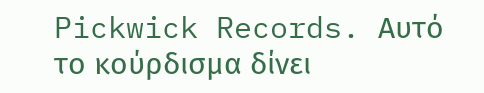Pickwick Records. Αυτό το κούρδισμα δίνει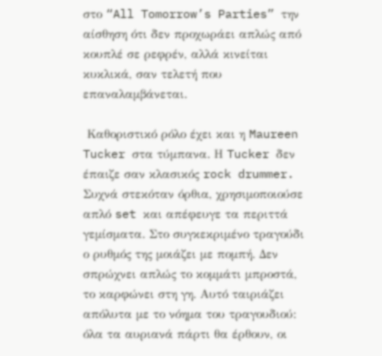στο “All Tomorrow’s Parties” την αίσθηση ότι δεν προχωράει απλώς από κουπλέ σε ρεφρέν, αλλά κινείται κυκλικά, σαν τελετή που επαναλαμβάνεται.

 Καθοριστικό ρόλο έχει και η Maureen Tucker στα τύμπανα. Η Tucker δεν έπαιζε σαν κλασικός rock drummer. Συχνά στεκόταν όρθια, χρησιμοποιούσε απλό set και απέφευγε τα περιττά γεμίσματα. Στο συγκεκριμένο τραγούδι ο ρυθμός της μοιάζει με πομπή. Δεν σπρώχνει απλώς το κομμάτι μπροστά, το καρφώνει στη γη. Αυτό ταιριάζει απόλυτα με το νόημα του τραγουδιού: όλα τα αυριανά πάρτι θα έρθουν, οι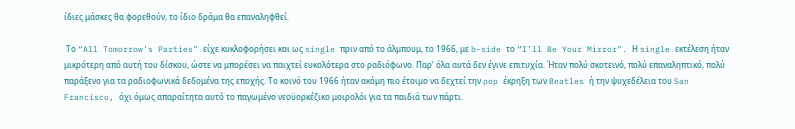ίδιες μάσκες θα φορεθούν, το ίδιο δράμα θα επαναληφθεί.

 Το “All Tomorrow’s Parties” είχε κυκλοφορήσει και ως single πριν από το άλμπουμ, το 1966, με b-side το “I’ll Be Your Mirror”. Η single εκτέλεση ήταν μικρότερη από αυτή του δίσκου, ώστε να μπορέσει να παιχτεί ευκολότερα στο ραδιόφωνο. Παρ’ όλα αυτά δεν έγινε επιτυχία. Ήταν πολύ σκοτεινό, πολύ επαναληπτικό, πολύ παράξενο για τα ραδιοφωνικά δεδομένα της εποχής. Το κοινό του 1966 ήταν ακόμη πιο έτοιμο να δεχτεί την pop έκρηξη των Beatles ή την ψυχεδέλεια του San Francisco, όχι όμως απαραίτητα αυτό το παγωμένο νεοϋορκέζικο μοιρολόι για τα παιδιά των πάρτι.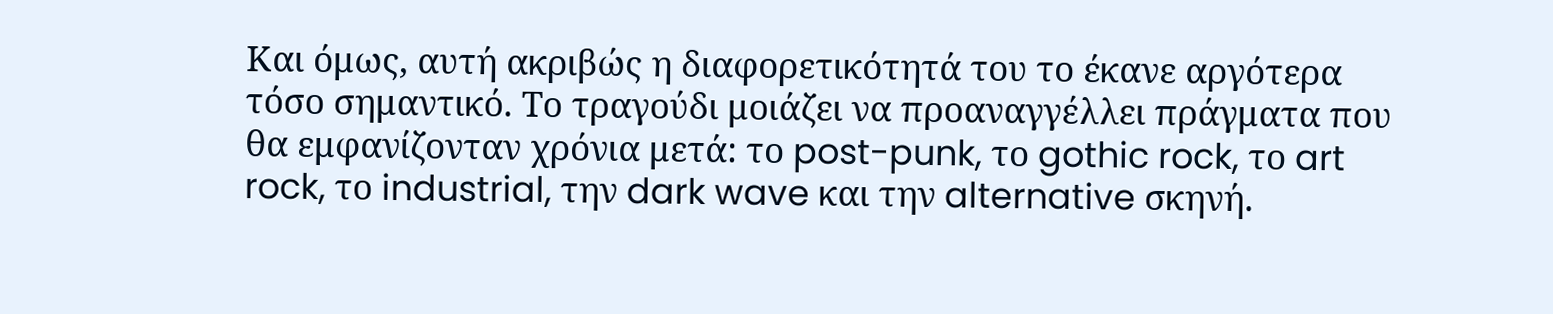Και όμως, αυτή ακριβώς η διαφορετικότητά του το έκανε αργότερα τόσο σημαντικό. Το τραγούδι μοιάζει να προαναγγέλλει πράγματα που θα εμφανίζονταν χρόνια μετά: το post-punk, το gothic rock, το art rock, το industrial, την dark wave και την alternative σκηνή.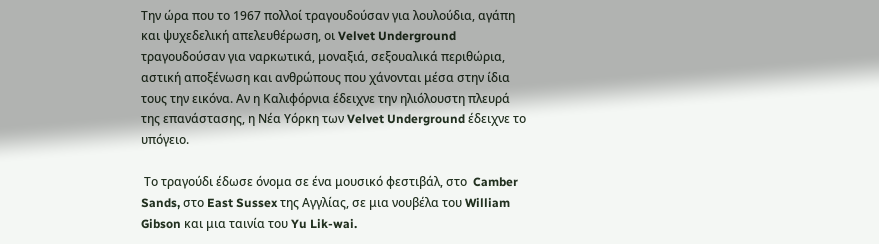Την ώρα που το 1967 πολλοί τραγουδούσαν για λουλούδια, αγάπη και ψυχεδελική απελευθέρωση, οι Velvet Underground τραγουδούσαν για ναρκωτικά, μοναξιά, σεξουαλικά περιθώρια, αστική αποξένωση και ανθρώπους που χάνονται μέσα στην ίδια τους την εικόνα. Αν η Καλιφόρνια έδειχνε την ηλιόλουστη πλευρά της επανάστασης, η Νέα Υόρκη των Velvet Underground έδειχνε το υπόγειο.

 Το τραγούδι έδωσε όνομα σε ένα μουσικό φεστιβάλ, στο  Camber Sands, στο East Sussex της Αγγλίας, σε μια νουβέλα του William Gibson και μια ταινία του Yu Lik-wai.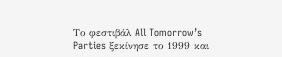Το φεστιβάλ All Tomorrow’s Parties ξεκίνησε το 1999 και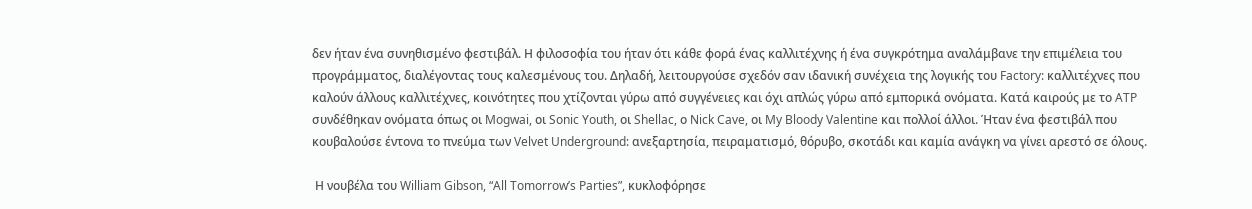δεν ήταν ένα συνηθισμένο φεστιβάλ. Η φιλοσοφία του ήταν ότι κάθε φορά ένας καλλιτέχνης ή ένα συγκρότημα αναλάμβανε την επιμέλεια του προγράμματος, διαλέγοντας τους καλεσμένους του. Δηλαδή, λειτουργούσε σχεδόν σαν ιδανική συνέχεια της λογικής του Factory: καλλιτέχνες που καλούν άλλους καλλιτέχνες, κοινότητες που χτίζονται γύρω από συγγένειες και όχι απλώς γύρω από εμπορικά ονόματα. Κατά καιρούς με το ATP συνδέθηκαν ονόματα όπως οι Mogwai, οι Sonic Youth, οι Shellac, ο Nick Cave, οι My Bloody Valentine και πολλοί άλλοι. Ήταν ένα φεστιβάλ που κουβαλούσε έντονα το πνεύμα των Velvet Underground: ανεξαρτησία, πειραματισμό, θόρυβο, σκοτάδι και καμία ανάγκη να γίνει αρεστό σε όλους.

 Η νουβέλα του William Gibson, “All Tomorrow’s Parties”, κυκλοφόρησε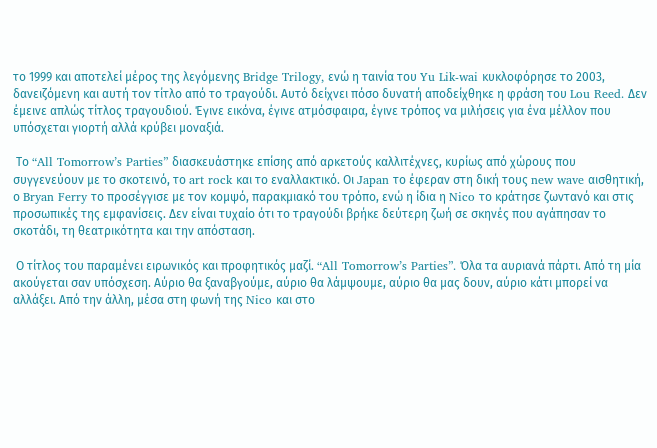το 1999 και αποτελεί μέρος της λεγόμενης Bridge Trilogy, ενώ η ταινία του Yu Lik-wai κυκλοφόρησε το 2003, δανειζόμενη και αυτή τον τίτλο από το τραγούδι. Αυτό δείχνει πόσο δυνατή αποδείχθηκε η φράση του Lou Reed. Δεν έμεινε απλώς τίτλος τραγουδιού. Έγινε εικόνα, έγινε ατμόσφαιρα, έγινε τρόπος να μιλήσεις για ένα μέλλον που υπόσχεται γιορτή αλλά κρύβει μοναξιά.

 Το “All Tomorrow’s Parties” διασκευάστηκε επίσης από αρκετούς καλλιτέχνες, κυρίως από χώρους που συγγενεύουν με το σκοτεινό, το art rock και το εναλλακτικό. Οι Japan το έφεραν στη δική τους new wave αισθητική, ο Bryan Ferry το προσέγγισε με τον κομψό, παρακμιακό του τρόπο, ενώ η ίδια η Nico το κράτησε ζωντανό και στις προσωπικές της εμφανίσεις. Δεν είναι τυχαίο ότι το τραγούδι βρήκε δεύτερη ζωή σε σκηνές που αγάπησαν το σκοτάδι, τη θεατρικότητα και την απόσταση.

 Ο τίτλος του παραμένει ειρωνικός και προφητικός μαζί. “All Tomorrow’s Parties”. Όλα τα αυριανά πάρτι. Από τη μία ακούγεται σαν υπόσχεση. Αύριο θα ξαναβγούμε, αύριο θα λάμψουμε, αύριο θα μας δουν, αύριο κάτι μπορεί να αλλάξει. Από την άλλη, μέσα στη φωνή της Nico και στο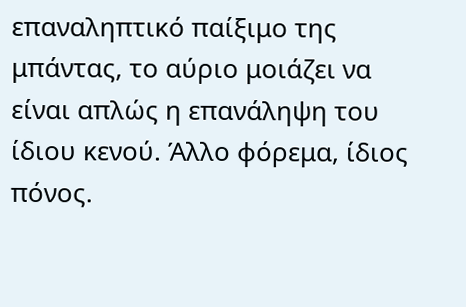επαναληπτικό παίξιμο της μπάντας, το αύριο μοιάζει να είναι απλώς η επανάληψη του ίδιου κενού. Άλλο φόρεμα, ίδιος πόνος.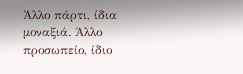Άλλο πάρτι, ίδια μοναξιά. Άλλο προσωπείο, ίδιο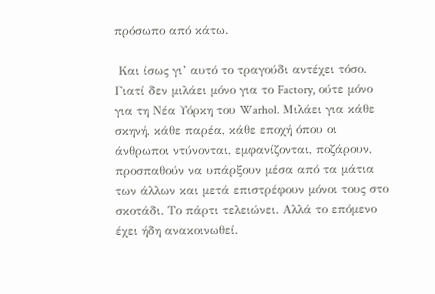πρόσωπο από κάτω.

 Και ίσως γι’ αυτό το τραγούδι αντέχει τόσο. Γιατί δεν μιλάει μόνο για το Factory, ούτε μόνο για τη Νέα Υόρκη του Warhol. Μιλάει για κάθε σκηνή, κάθε παρέα, κάθε εποχή όπου οι άνθρωποι ντύνονται, εμφανίζονται, ποζάρουν, προσπαθούν να υπάρξουν μέσα από τα μάτια των άλλων και μετά επιστρέφουν μόνοι τους στο σκοτάδι. Το πάρτι τελειώνει. Αλλά το επόμενο έχει ήδη ανακοινωθεί.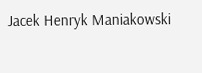Jacek Henryk Maniakowski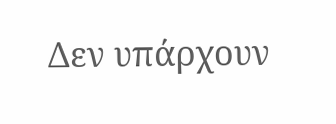Δεν υπάρχουν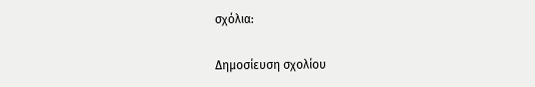σχόλια:

Δημοσίευση σχολίου